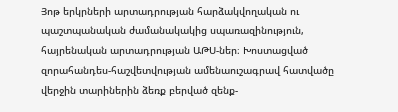Յոթ երկրների արտադրության հարձակվողական ու պաշտպանական ժամանակակից սպառազինություն, հայրենական արտադրության ԱԹՍ-ներ։ Խոստացված զորահանդես-հաշվետվության ամենաուշագրավ հատվածը վերջին տարիներին ձեռք բերված զենք-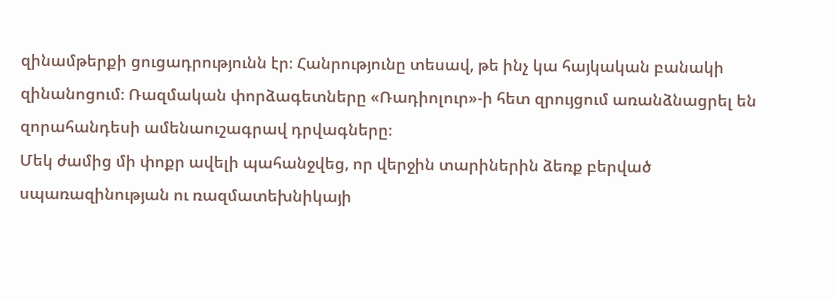զինամթերքի ցուցադրությունն էր։ Հանրությունը տեսավ, թե ինչ կա հայկական բանակի զինանոցում։ Ռազմական փորձագետները «Ռադիոլուր»-ի հետ զրույցում առանձնացրել են զորահանդեսի ամենաուշագրավ դրվագները։
Մեկ ժամից մի փոքր ավելի պահանջվեց, որ վերջին տարիներին ձեռք բերված սպառազինության ու ռազմատեխնիկայի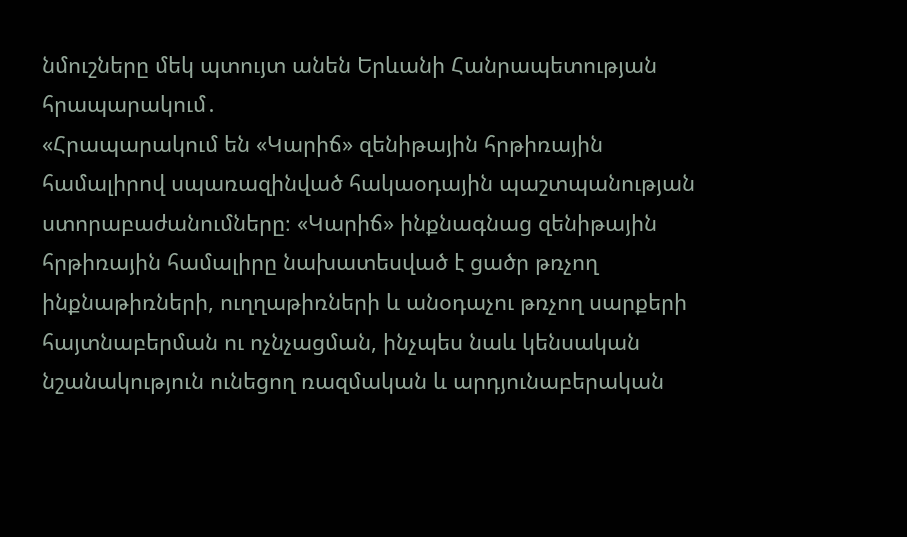նմուշները մեկ պտույտ անեն Երևանի Հանրապետության հրապարակում․
«Հրապարակում են «Կարիճ» զենիթային հրթիռային համալիրով սպառազինված հակաօդային պաշտպանության ստորաբաժանումները։ «Կարիճ» ինքնագնաց զենիթային հրթիռային համալիրը նախատեսված է ցածր թռչող ինքնաթիռների, ուղղաթիռների և անօդաչու թռչող սարքերի հայտնաբերման ու ոչնչացման, ինչպես նաև կենսական նշանակություն ունեցող ռազմական և արդյունաբերական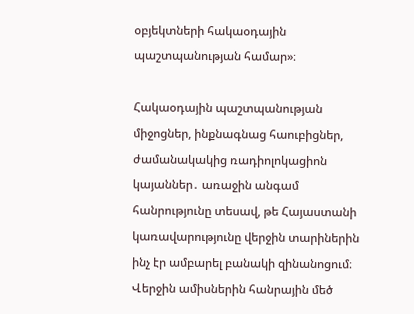օբյեկտների հակաօդային պաշտպանության համար»։

Հակաօդային պաշտպանության միջոցներ, ինքնագնաց հաուբիցներ, ժամանակակից ռադիոլոկացիոն կայաններ․ առաջին անգամ հանրությունը տեսավ, թե Հայաստանի կառավարությունը վերջին տարիներին ինչ էր ամբարել բանակի զինանոցում։ Վերջին ամիսներին հանրային մեծ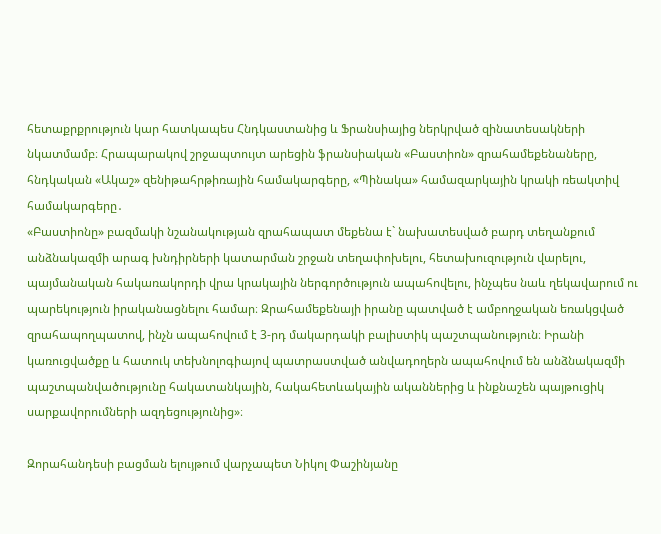հետաքրքրություն կար հատկապես Հնդկաստանից և Ֆրանսիայից ներկրված զինատեսակների նկատմամբ։ Հրապարակով շրջապտույտ արեցին ֆրանսիական «Բաստիոն» զրահամեքենաները, հնդկական «Ակաշ» զենիթահրթիռային համակարգերը, «Պինակա» համազարկային կրակի ռեակտիվ համակարգերը․
«Բաստիոնը» բազմակի նշանակության զրահապատ մեքենա է` նախատեսված բարդ տեղանքում անձնակազմի արագ խնդիրների կատարման շրջան տեղափոխելու, հետախուզություն վարելու, պայմանական հակառակորդի վրա կրակային ներգործություն ապահովելու, ինչպես նաև ղեկավարում ու պարեկություն իրականացնելու համար։ Զրահամեքենայի իրանը պատված է ամբողջական եռակցված զրահապողպատով, ինչն ապահովում է 3-րդ մակարդակի բալիստիկ պաշտպանություն։ Իրանի կառուցվածքը և հատուկ տեխնոլոգիայով պատրաստված անվադողերն ապահովում են անձնակազմի պաշտպանվածությունը հակատանկային, հակահետևակային ականներից և ինքնաշեն պայթուցիկ սարքավորումների ազդեցությունից»։

Զորահանդեսի բացման ելույթում վարչապետ Նիկոլ Փաշինյանը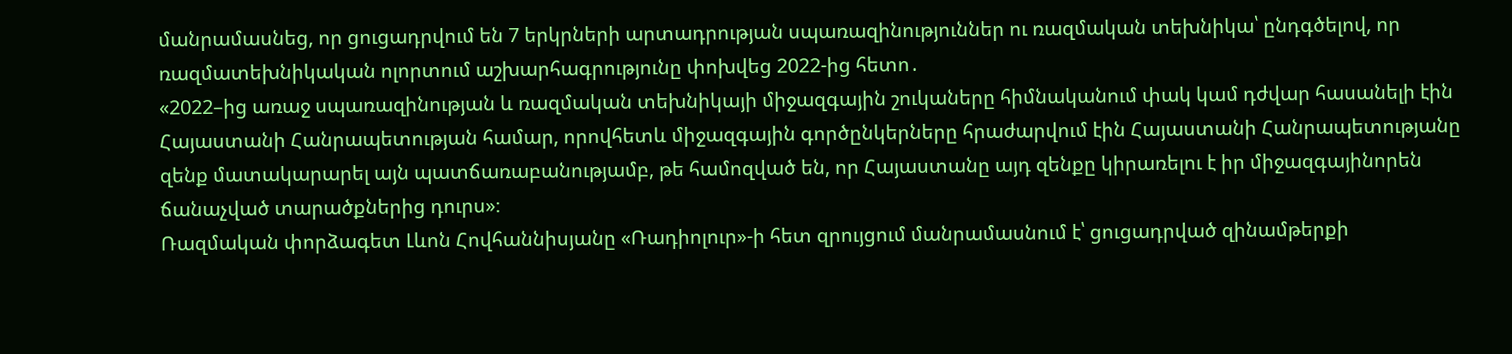մանրամասնեց, որ ցուցադրվում են 7 երկրների արտադրության սպառազինություններ ու ռազմական տեխնիկա՝ ընդգծելով, որ ռազմատեխնիկական ոլորտում աշխարհագրությունը փոխվեց 2022-ից հետո․
«2022–ից առաջ սպառազինության և ռազմական տեխնիկայի միջազգային շուկաները հիմնականում փակ կամ դժվար հասանելի էին Հայաստանի Հանրապետության համար, որովհետև միջազգային գործընկերները հրաժարվում էին Հայաստանի Հանրապետությանը զենք մատակարարել այն պատճառաբանությամբ, թե համոզված են, որ Հայաստանը այդ զենքը կիրառելու է իր միջազգայինորեն ճանաչված տարածքներից դուրս»։
Ռազմական փորձագետ Լևոն Հովհաննիսյանը «Ռադիոլուր»-ի հետ զրույցում մանրամասնում է՝ ցուցադրված զինամթերքի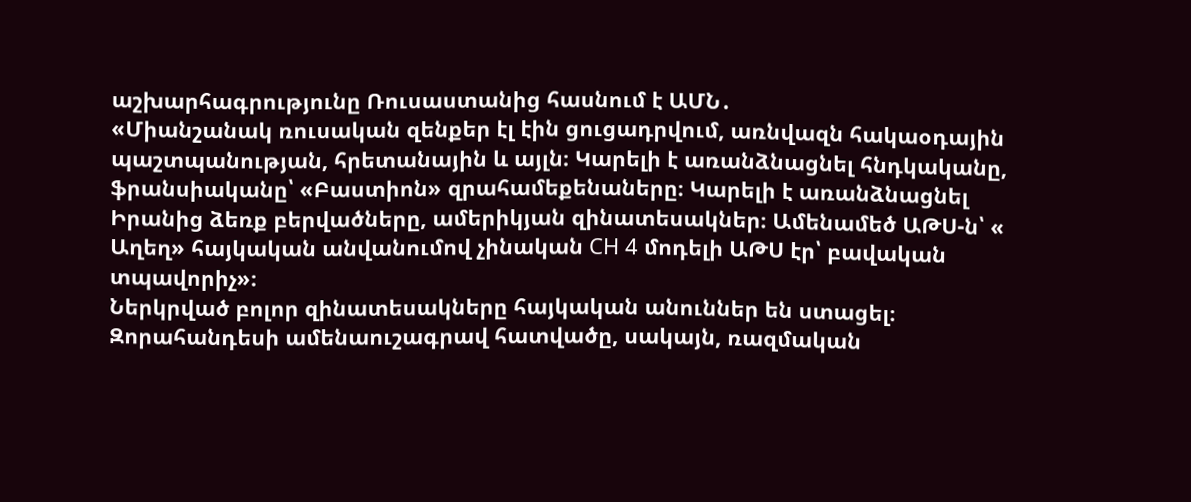աշխարհագրությունը Ռուսաստանից հասնում է ԱՄՆ․
«Միանշանակ ռուսական զենքեր էլ էին ցուցադրվում, առնվազն հակաօդային պաշտպանության, հրետանային և այլն։ Կարելի է առանձնացնել հնդկականը, ֆրանսիականը՝ «Բաստիոն» զրահամեքենաները։ Կարելի է առանձնացնել Իրանից ձեռք բերվածները, ամերիկյան զինատեսակներ։ Ամենամեծ ԱԹՍ-ն՝ « Աղեղ» հայկական անվանումով չինական СH 4 մոդելի ԱԹՍ էր՝ բավական տպավորիչ»։
Ներկրված բոլոր զինատեսակները հայկական անուններ են ստացել։ Զորահանդեսի ամենաուշագրավ հատվածը, սակայն, ռազմական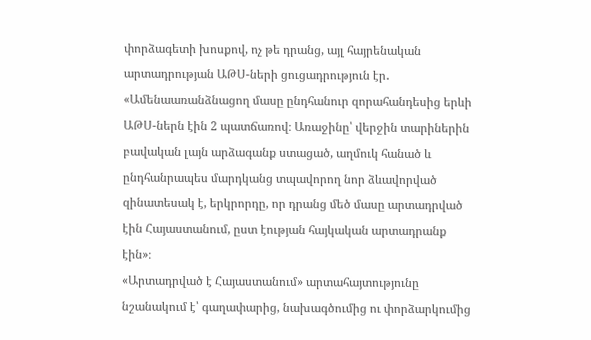փորձագետի խոսքով, ոչ թե դրանց, այլ հայրենական արտադրության ԱԹՍ-ների ցուցադրություն էր․
«Ամենաառանձնացող մասը ընդհանուր զորահանդեսից երևի ԱԹՍ-ներն էին 2 պատճառով։ Առաջինը՝ վերջին տարիներին բավական լայն արձագանք ստացած, աղմուկ հանած և ընդհանրապես մարդկանց տպավորող նոր ձևավորված զինատեսակ է, երկրորդը, որ դրանց մեծ մասը արտադրված էին Հայաստանում, ըստ էության հայկական արտադրանք էին»։
«Արտադրված է Հայաստանում» արտահայտությունը նշանակում է՝ գաղափարից, նախագծումից ու փորձարկումից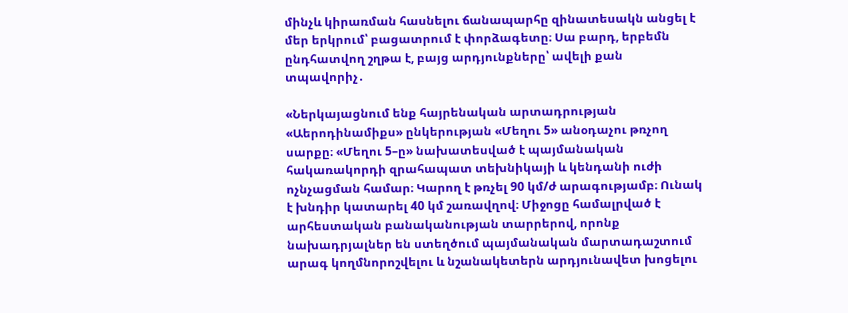մինչև կիրառման հասնելու ճանապարհը զինատեսակն անցել է մեր երկրում՝ բացատրում է փորձագետը։ Սա բարդ, երբեմն ընդհատվող շղթա է, բայց արդյունքները՝ ավելի քան տպավորիչ․

«Ներկայացնում ենք հայրենական արտադրության «Աերոդինամիքս» ընկերության «Մեղու 5» անօդաչու թռչող սարքը։ «Մեղու 5–ը» նախատեսված է պայմանական հակառակորդի զրահապատ տեխնիկայի և կենդանի ուժի ոչնչացման համար։ Կարող է թռչել 90 կմ/ժ արագությամբ։ Ունակ է խնդիր կատարել 40 կմ շառավղով։ Միջոցը համալրված է արհեստական բանականության տարրերով, որոնք նախադրյալներ են ստեղծում պայմանական մարտադաշտում արագ կողմնորոշվելու և նշանակետերն արդյունավետ խոցելու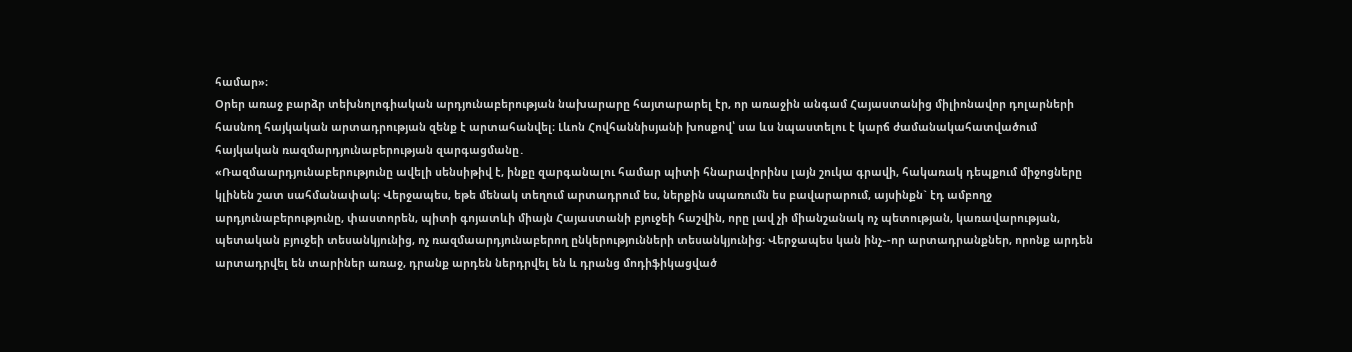համար»։
Օրեր առաջ բարձր տեխնոլոգիական արդյունաբերության նախարարը հայտարարել էր, որ առաջին անգամ Հայաստանից միլիոնավոր դոլարների հասնող հայկական արտադրության զենք է արտահանվել։ Լևոն Հովհաննիսյանի խոսքով՝ սա ևս նպաստելու է կարճ ժամանակահատվածում հայկական ռազմարդյունաբերության զարգացմանը․
«Ռազմաարդյունաբերությունը ավելի սենսիթիվ է, ինքը զարգանալու համար պիտի հնարավորինս լայն շուկա գրավի, հակառակ դեպքում միջոցները կլինեն շատ սահմանափակ։ Վերջապես, եթե մենակ տեղում արտադրում ես, ներքին սպառումն ես բավարարում, այսինքն` էդ ամբողջ արդյունաբերությունը, փաստորեն, պիտի գոյատևի միայն Հայաստանի բյուջեի հաշվին, որը լավ չի միանշանակ ոչ պետության, կառավարության, պետական բյուջեի տեսանկյունից, ոչ ռազմաարդյունաբերող ընկերությունների տեսանկյունից։ Վերջապես կան ինչ֊-որ արտադրանքներ, որոնք արդեն արտադրվել են տարիներ առաջ, դրանք արդեն ներդրվել են և դրանց մոդիֆիկացված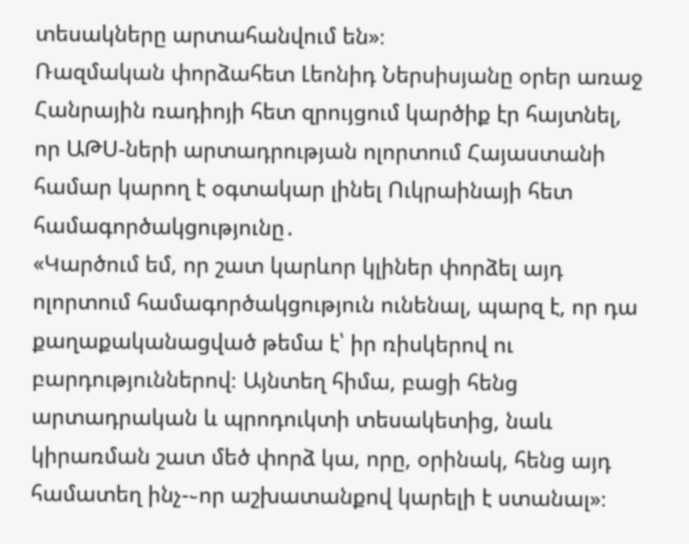տեսակները արտահանվում են»։
Ռազմական փորձահետ Լեոնիդ Ներսիսյանը օրեր առաջ Հանրային ռադիոյի հետ զրույցում կարծիք էր հայտնել, որ ԱԹՍ-ների արտադրության ոլորտում Հայաստանի համար կարող է օգտակար լինել Ուկրաինայի հետ համագործակցությունը․
«Կարծում եմ, որ շատ կարևոր կլիներ փորձել այդ ոլորտում համագործակցություն ունենալ, պարզ է, որ դա քաղաքականացված թեմա է՝ իր ռիսկերով ու բարդություններով։ Այնտեղ հիմա, բացի հենց արտադրական և պրոդուկտի տեսակետից, նաև կիրառման շատ մեծ փորձ կա, որը, օրինակ, հենց այդ համատեղ ինչ-֊որ աշխատանքով կարելի է ստանալ»։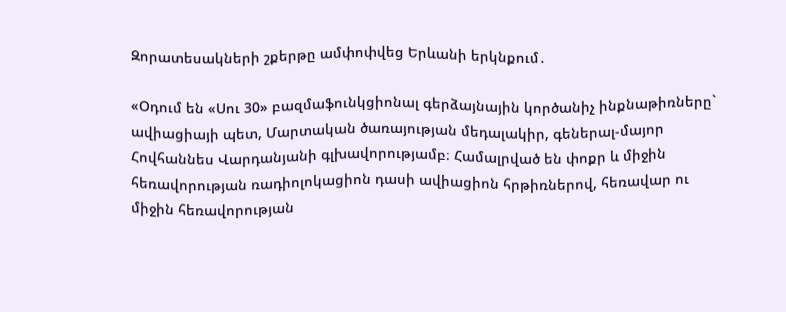Զորատեսակների շքերթը ամփոփվեց Երևանի երկնքում․

«Օդում են «Սու 30» բազմաֆունկցիոնալ գերձայնային կործանիչ ինքնաթիռները` ավիացիայի պետ, Մարտական ծառայության մեդալակիր, գեներալ-մայոր Հովհաննես Վարդանյանի գլխավորությամբ։ Համալրված են փոքր և միջին հեռավորության ռադիոլոկացիոն դասի ավիացիոն հրթիռներով, հեռավար ու միջին հեռավորության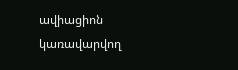ավիացիոն կառավարվող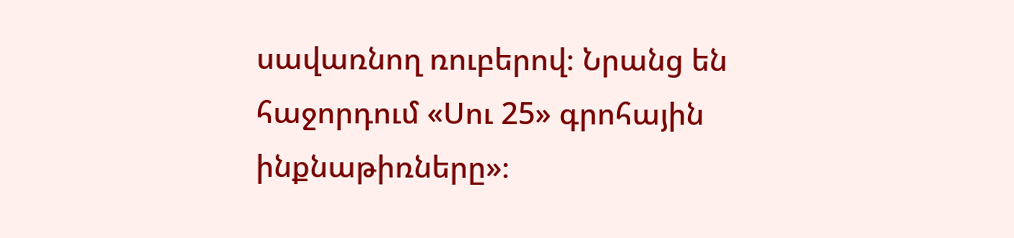սավառնող ռուբերով։ Նրանց են հաջորդում «Սու 25» գրոհային ինքնաթիռները»։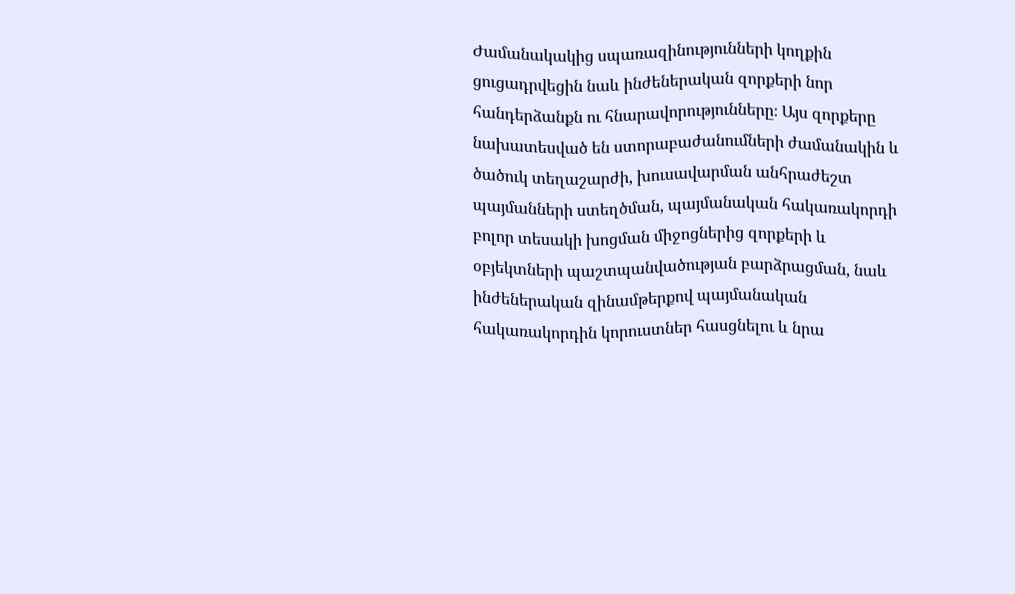Ժամանակակից սպառազինությունների կողքին ցուցադրվեցին նաև ինժեներական զորքերի նոր հանդերձանքն ու հնարավորությունները։ Այս զորքերը նախատեսված են ստորաբաժանումների ժամանակին և ծածուկ տեղաշարժի, խուսավարման անհրաժեշտ պայմանների ստեղծման, պայմանական հակառակորդի բոլոր տեսակի խոցման միջոցներից զորքերի և օբյեկտների պաշտպանվածության բարձրացման, նաև ինժեներական զինամթերքով պայմանական հակառակորդին կորուստներ հասցնելու և նրա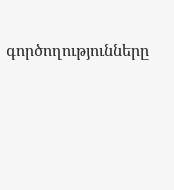գործողությունները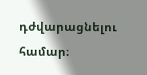դժվարացնելու համար։